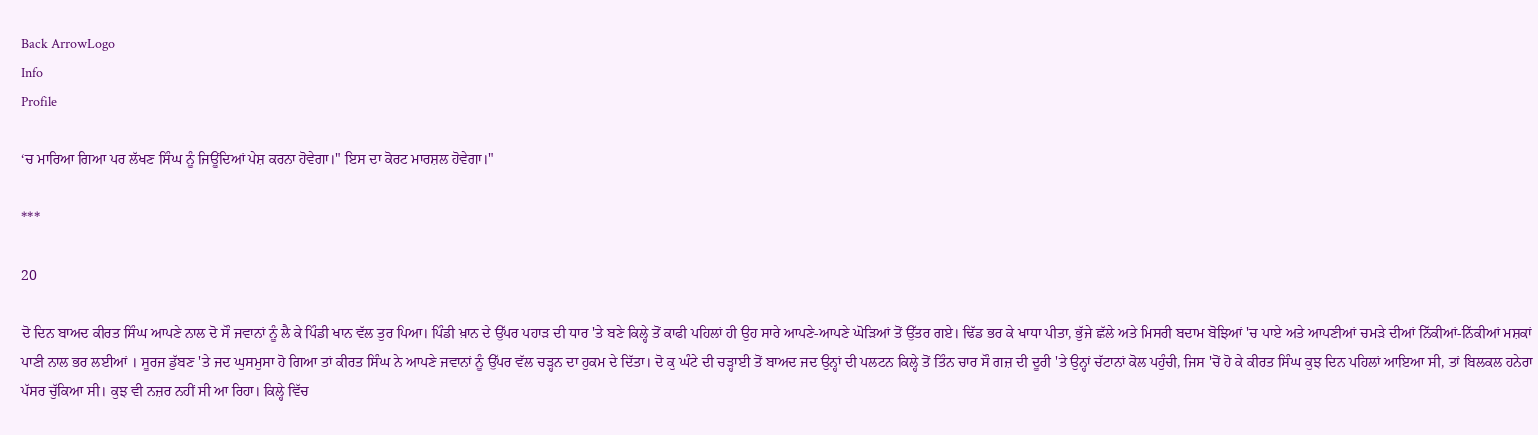Back ArrowLogo
Info
Profile

‘ਚ ਮਾਰਿਆ ਗਿਆ ਪਰ ਲੱਖਣ ਸਿੰਘ ਨੂੰ ਜਿਊਂਦਿਆਂ ਪੇਸ਼ ਕਰਨਾ ਹੋਵੇਗਾ।" ਇਸ ਦਾ ਕੋਰਟ ਮਾਰਸ਼ਲ ਹੋਵੇਗਾ।"

***

20

ਦੋ ਦਿਨ ਬਾਅਦ ਕੀਰਤ ਸਿੰਘ ਆਪਣੇ ਨਾਲ ਦੋ ਸੌ ਜਵਾਨਾਂ ਨੂੰ ਲੈ ਕੇ ਪਿੰਡੀ ਖਾਨ ਵੱਲ ਤੁਰ ਪਿਆ। ਪਿੰਡੀ ਖ਼ਾਨ ਦੇ ਉੱਪਰ ਪਹਾੜ ਦੀ ਧਾਰ 'ਤੇ ਬਣੇ ਕਿਲ੍ਹੇ ਤੋਂ ਕਾਫੀ ਪਹਿਲਾਂ ਹੀ ਉਹ ਸਾਰੇ ਆਪਣੇ-ਆਪਣੇ ਘੋੜਿਆਂ ਤੋਂ ਉੱਤਰ ਗਏ। ਢਿੱਡ ਭਰ ਕੇ ਖਾਧਾ ਪੀਤਾ, ਭੁੱਜੇ ਛੱਲੇ ਅਤੇ ਮਿਸਰੀ ਬਦਾਮ ਬੋਝਿਆਂ 'ਚ ਪਾਏ ਅਤੇ ਆਪਣੀਆਂ ਚਮੜੇ ਦੀਆਂ ਨਿੱਕੀਆਂ-ਨਿੱਕੀਆਂ ਮਸ਼ਕਾਂ ਪਾਣੀ ਨਾਲ ਭਰ ਲਈਆਂ । ਸੂਰਜ ਡੁੱਬਣ 'ਤੇ ਜਦ ਘੁਸਮੁਸਾ ਹੋ ਗਿਆ ਤਾਂ ਕੀਰਤ ਸਿੰਘ ਨੇ ਆਪਣੇ ਜਵਾਨਾਂ ਨੂੰ ਉੱਪਰ ਵੱਲ ਚੜ੍ਹਨ ਦਾ ਹੁਕਮ ਦੇ ਦਿੱਤਾ। ਦੋ ਕੁ ਘੰਟੇ ਦੀ ਚੜ੍ਹਾਈ ਤੋਂ ਬਾਅਦ ਜਦ ਉਨ੍ਹਾਂ ਦੀ ਪਲਟਨ ਕਿਲ੍ਹੇ ਤੋਂ ਤਿੰਨ ਚਾਰ ਸੌ ਗਜ਼ ਦੀ ਦੂਰੀ 'ਤੇ ਉਨ੍ਹਾਂ ਚੱਟਾਨਾਂ ਕੋਲ ਪਹੁੰਚੀ, ਜਿਸ 'ਚੋਂ ਹੋ ਕੇ ਕੀਰਤ ਸਿੰਘ ਕੁਝ ਦਿਨ ਪਹਿਲਾਂ ਆਇਆ ਸੀ, ਤਾਂ ਬਿਲਕਲ ਹਨੇਰਾ ਪੱਸਰ ਚੁੱਕਿਆ ਸੀ। ਕੁਝ ਵੀ ਨਜ਼ਰ ਨਹੀਂ ਸੀ ਆ ਰਿਹਾ। ਕਿਲ੍ਹੇ ਵਿੱਚ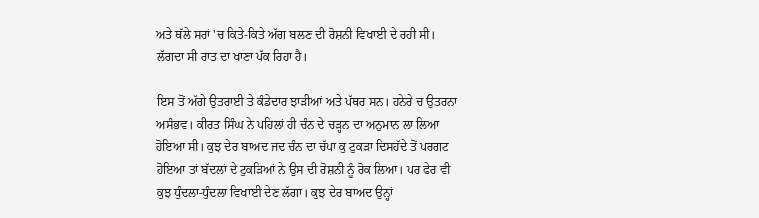ਅਤੇ ਥੱਲੇ ਸਰਾਂ 'ਚ ਕਿਤੇ-ਕਿਤੇ ਅੱਗ ਬਲਣ ਦੀ ਰੋਸ਼ਨੀ ਵਿਖਾਈ ਦੇ ਰਹੀ ਸੀ। ਲੱਗਦਾ ਸੀ ਰਾਤ ਦਾ ਖਾਣਾ ਪੱਕ ਰਿਹਾ ਹੈ।

ਇਸ ਤੋਂ ਅੱਗੇ ਉਤਰਾਈ ਤੇ ਕੰਡੇਦਾਰ ਝਾੜੀਆਂ ਅਤੇ ਪੱਥਰ ਸਨ। ਹਨੇਰੇ ਚ ਉਤਰਨਾ ਅਸੰਭਵ। ਕੀਰਤ ਸਿੰਘ ਨੇ ਪਹਿਲਾਂ ਹੀ ਚੰਨ ਦੇ ਚੜ੍ਹਨ ਦਾ ਅਨੁਮਾਨ ਲਾ ਲਿਆ ਹੋਇਆ ਸੀ। ਕੁਝ ਦੇਰ ਬਾਅਦ ਜਦ ਚੰਨ ਦਾ ਚੱਪਾ ਕੁ ਟੁਕੜਾ ਦਿਸਹੱਦੇ ਤੋਂ ਪਰਗਟ ਹੋਇਆ ਤਾਂ ਬੱਦਲਾਂ ਦੇ ਟੁਕੜਿਆਂ ਨੇ ਉਸ ਦੀ ਰੋਸ਼ਨੀ ਨੂੰ ਰੋਕ ਲਿਆ। ਪਰ ਫੇਰ ਵੀ ਕੁਝ ਧੁੰਦਲਾ-ਧੁੰਦਲਾ ਵਿਖਾਈ ਦੇਣ ਲੱਗਾ। ਕੁਝ ਦੇਰ ਬਾਅਦ ਉਨ੍ਹਾਂ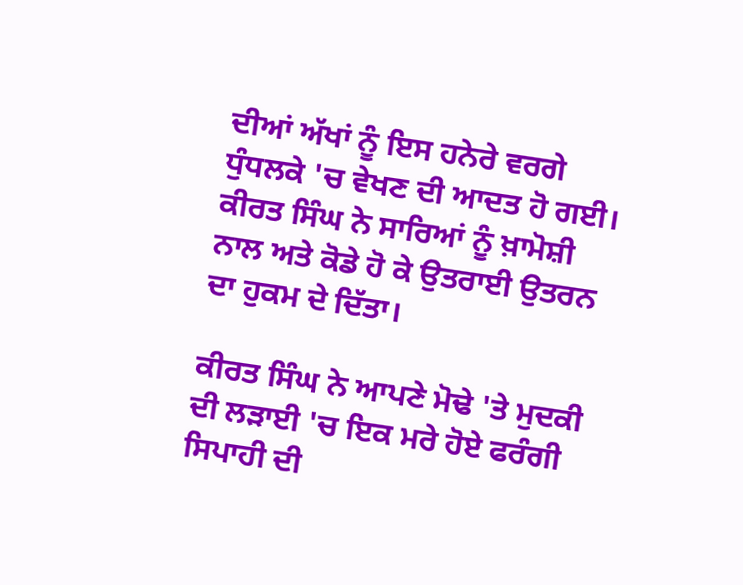ਦੀਆਂ ਅੱਖਾਂ ਨੂੰ ਇਸ ਹਨੇਰੇ ਵਰਗੇ ਧੁੰਧਲਕੇ 'ਚ ਵੇਖਣ ਦੀ ਆਦਤ ਹੋ ਗਈ। ਕੀਰਤ ਸਿੰਘ ਨੇ ਸਾਰਿਆਂ ਨੂੰ ਖ਼ਾਮੋਸ਼ੀ ਨਾਲ ਅਤੇ ਕੋਡੇ ਹੋ ਕੇ ਉਤਰਾਈ ਉਤਰਨ ਦਾ ਹੁਕਮ ਦੇ ਦਿੱਤਾ।

ਕੀਰਤ ਸਿੰਘ ਨੇ ਆਪਣੇ ਮੋਢੇ 'ਤੇ ਮੁਦਕੀ ਦੀ ਲੜਾਈ 'ਚ ਇਕ ਮਰੇ ਹੋਏ ਫਰੰਗੀ ਸਿਪਾਹੀ ਦੀ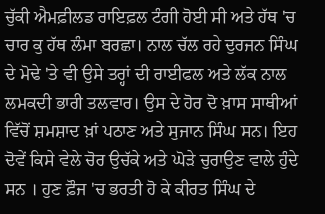ਚੁੱਕੀ ਐਮਫ਼ੀਲਡ ਰਾਇਫ਼ਲ ਟੰਗੀ ਹੋਈ ਸੀ ਅਤੇ ਹੱਥ 'ਚ ਚਾਰ ਕੁ ਹੱਥ ਲੰਮਾ ਬਰਛਾ। ਨਾਲ ਚੱਲ ਰਹੇ ਦੁਰਜਨ ਸਿੰਘ ਦੇ ਮੋਢੇ 'ਤੇ ਵੀ ਉਸੇ ਤਰ੍ਹਾਂ ਦੀ ਰਾਈਫਲ ਅਤੇ ਲੱਕ ਨਾਲ ਲਮਕਦੀ ਭਾਰੀ ਤਲਵਾਰ। ਉਸ ਦੇ ਹੋਰ ਦੋ ਖ਼ਾਸ ਸਾਥੀਆਂ ਵਿੱਚੋਂ ਸ਼ਮਸ਼ਾਦ ਖ਼ਾਂ ਪਠਾਣ ਅਤੇ ਸੁਜਾਨ ਸਿੰਘ ਸਨ। ਇਹ ਦੋਵੇਂ ਕਿਸੇ ਵੇਲੇ ਚੋਰ ਉਚੱਕੇ ਅਤੇ ਘੋੜੇ ਚੁਰਾਉਣ ਵਾਲੇ ਹੁੰਦੇ ਸਨ । ਹੁਣ ਫ਼ੌਜ 'ਚ ਭਰਤੀ ਹੋ ਕੇ ਕੀਰਤ ਸਿੰਘ ਦੇ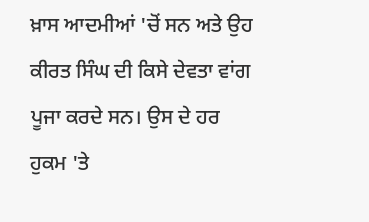ਖ਼ਾਸ ਆਦਮੀਆਂ 'ਚੋਂ ਸਨ ਅਤੇ ਉਹ ਕੀਰਤ ਸਿੰਘ ਦੀ ਕਿਸੇ ਦੇਵਤਾ ਵਾਂਗ ਪੂਜਾ ਕਰਦੇ ਸਨ। ਉਸ ਦੇ ਹਰ ਹੁਕਮ 'ਤੇ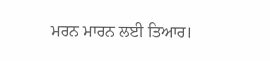ਮਰਨ ਮਾਰਨ ਲਈ ਤਿਆਰ।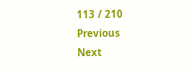113 / 210
Previous
Next